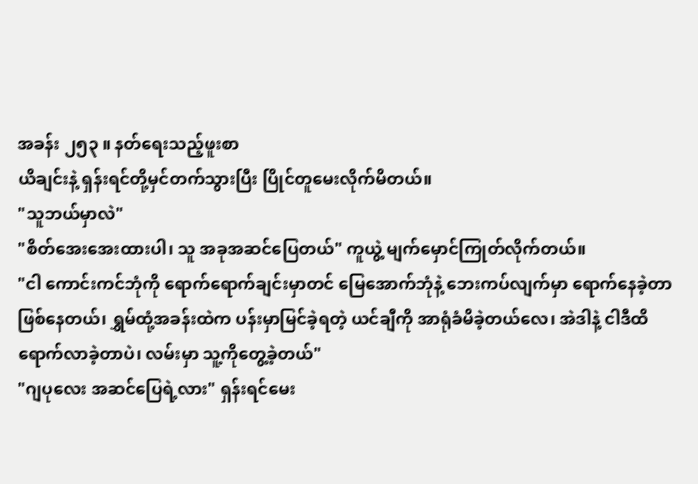အခန်း ၂၅၃ ။ နတ်ရေးသည့်ဖူးစာ
ယိချင်းနဲ့ ရှန်းရင်တို့မှင်တက်သွားပြီး ပြိုင်တူမေးလိုက်မိတယ်။
"သူဘယ်မှာလဲ"
"စိတ်အေးအေးထားပါ၊ သူ အခုအဆင်ပြေတယ်" ကူယွဲ့ မျက်မှောင်ကြုတ်လိုက်တယ်။
"ငါ ကောင်းကင်ဘုံကို ရောက်ရောက်ချင်းမှာတင် မြေအောက်ဘုံနဲ့ ဘေးကပ်လျက်မှာ ရောက်နေခဲ့တာ ဖြစ်နေတယ်၊ ရွှမ်ထုံ့အခန်းထဲက ပန်းမှာမြင်ခဲ့ရတဲ့ ယင်ချီကို အာရုံခံမိခဲ့တယ်လေ၊ အဲဒါနဲ့ ငါဒီထိ ရောက်လာခဲ့တာပဲ၊ လမ်းမှာ သူ့ကိုတွေ့ခဲ့တယ်"
"ဂျပုလေး အဆင်ပြေရဲ့လား" ရှန်းရင်မေး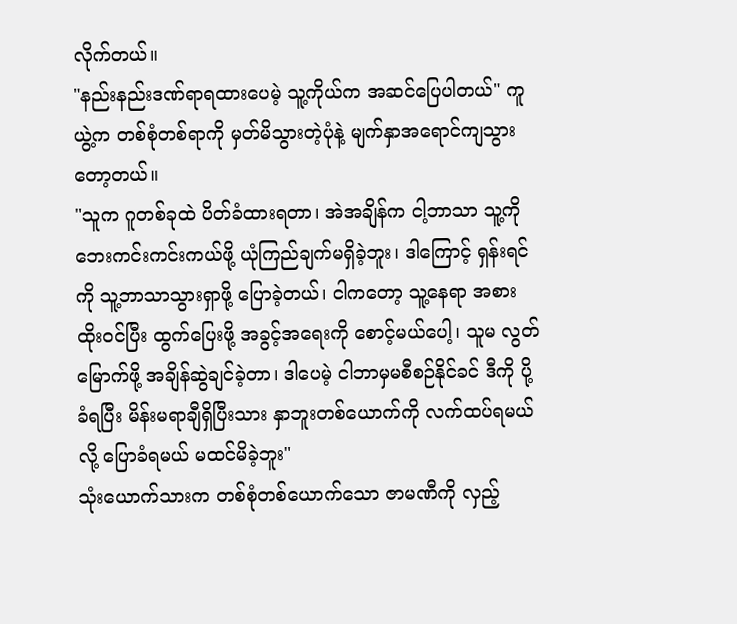လိုက်တယ်။
"နည်းနည်းဒဏ်ရာရထားပေမဲ့ သူ့ကိုယ်က အဆင်ပြေပါတယ်" ကူယွဲ့က တစ်စုံတစ်ရာကို မှတ်မိသွားတဲ့ပုံနဲ့ မျက်နှာအရောင်ကျသွားတော့တယ်။
"သူက ဂူတစ်ခုထဲ ပိတ်ခံထားရတာ၊ အဲအချိန်က ငါ့ဘာသာ သူ့ကို ဘေးကင်းကင်းကယ်ဖို့ ယုံကြည်ချက်မရှိခဲ့ဘူး၊ ဒါကြောင့် ရှန်းရင်ကို သူ့ဘာသာသွားရှာဖို့ ပြောခဲ့တယ်၊ ငါကတော့ သူ့နေရာ အစားထိုးဝင်ပြီး ထွက်ပြေးဖို့ အခွင့်အရေးကို စောင့်မယ်ပေါ့၊ သူမ လွတ်မြောက်ဖို့ အချိန်ဆွဲချင်ခဲ့တာ၊ ဒါပေမဲ့ ငါဘာမှမစီစဉ်နိုင်ခင် ဒီကို ပို့ခံရပြီး မိန်းမရာချီရှိပြီးသား နှာဘူးတစ်ယောက်ကို လက်ထပ်ရမယ်လို့ ပြောခံရမယ် မထင်မိခဲ့ဘူး"
သုံးယောက်သားက တစ်စုံတစ်ယောက်သော ဇာမဏီကို လှည့်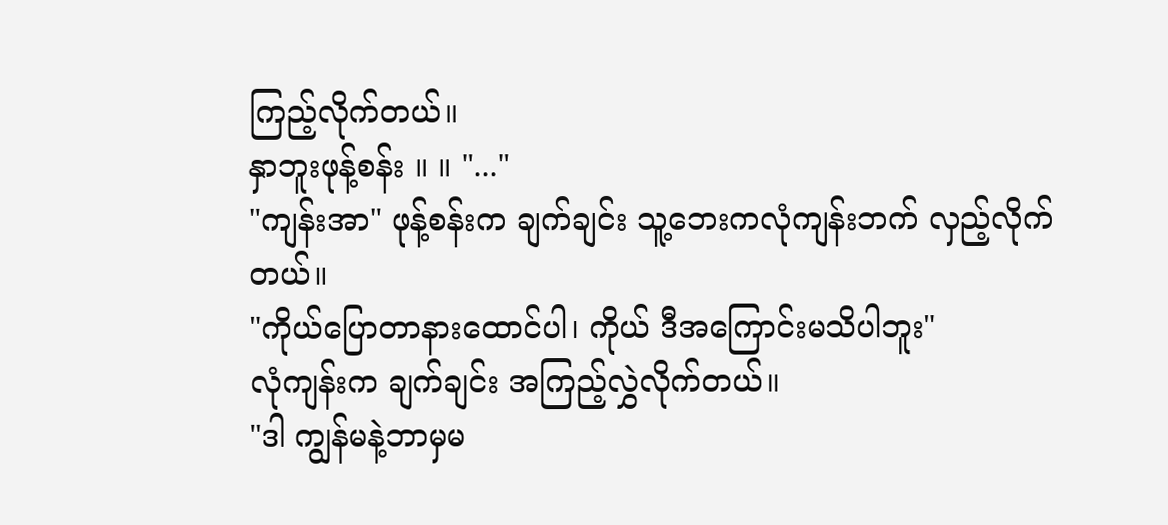ကြည့်လိုက်တယ်။
နှာဘူးဖုန့်စန်း ။ ။ "..."
"ကျန်းအာ" ဖုန့်စန်းက ချက်ချင်း သူ့ဘေးကလုံကျန်းဘက် လှည့်လိုက်တယ်။
"ကိုယ်ပြောတာနားထောင်ပါ၊ ကိုယ် ဒီအကြောင်းမသိပါဘူး"
လုံကျန်းက ချက်ချင်း အကြည့်လွှဲလိုက်တယ်။
"ဒါ ကျွန်မနဲ့ဘာမှမ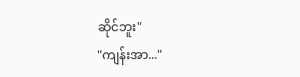ဆိုင်ဘူး"
"ကျန်းအာ..."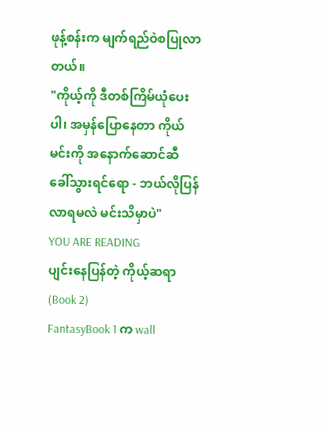ဖုန့်စန်းက မျက်ရည်ဝဲစပြုလာတယ်။
"ကိုယ့်ကို ဒီတစ်ကြိမ်ယုံပေးပါ၊ အမှန်ပြောနေတာ ကိုယ်မင်းကို အနောက်ဆောင်ဆီ ခေါ်သွားရင်ရော - ဘယ်လိုပြန်လာရမလဲ မင်းသိမှာပဲ"
YOU ARE READING
ပျင်းနေပြန်တဲ့ ကိုယ့်ဆရာ (Book 2)
FantasyBook 1 က wall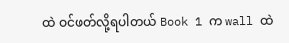ထဲ ဝင်ဖတ်လို့ရပါတယ် Book 1 က wall ထဲ